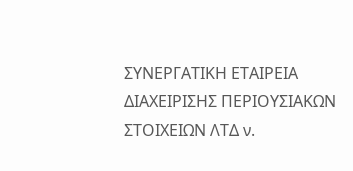ΣΥΝΕΡΓΑΤΙΚΗ ΕΤΑΙΡΕΙΑ ΔΙΑΧΕΙΡΙΣΗΣ ΠΕΡΙΟΥΣΙΑΚΩΝ ΣΤΟΙΧΕΙΩΝ ΛΤΔ ν.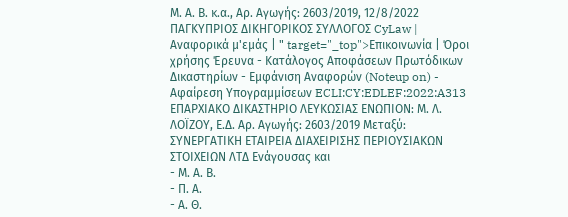Μ. Α. Β. κ.α., Αρ. Αγωγής: 2603/2019, 12/8/2022 ΠΑΓΚΥΠΡΙΟΣ ΔΙΚΗΓΟΡΙΚΟΣ ΣΥΛΛΟΓΟΣ CyLaw | Αναφορικά μ'εμάς | " target="_top">Επικοινωνία | Όροι χρήσης Έρευνα - Κατάλογος Αποφάσεων Πρωτόδικων Δικαστηρίων - Εμφάνιση Αναφορών (Noteup on) - Αφαίρεση Υπογραμμίσεων ECLI:CY:EDLEF:2022:A313 ΕΠΑΡΧΙΑΚΟ ΔΙΚΑΣΤΗΡΙΟ ΛΕΥΚΩΣΙΑΣ ΕΝΩΠΙΟΝ: Μ. Λ. ΛΟΪΖΟΥ, Ε.Δ. Αρ. Αγωγής: 2603/2019 Μεταξύ: ΣΥΝΕΡΓΑΤΙΚΗ ΕΤΑΙΡΕΙΑ ΔΙΑΧΕΙΡΙΣΗΣ ΠΕΡΙΟΥΣΙΑΚΩΝ ΣΤΟΙΧΕΙΩΝ ΛΤΔ Ενάγουσας και
- Μ. Α. Β.
- Π. Α.
- Α. Θ.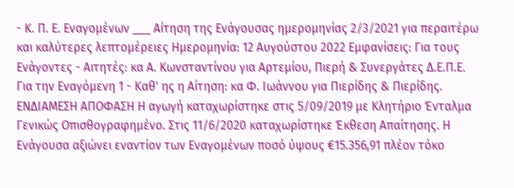- Κ. Π. Ε. Εναγομένων ___ Αίτηση της Ενάγουσας ημερομηνίας 2/3/2021 για περαιτέρω και καλύτερες λεπτομέρειες Ημερομηνία: 12 Αυγούστου 2022 Εμφανίσεις: Για τους Ενάγοντες - Αιτητές: κα Α. Κωνσταντίνου για Αρτεμίου, Πιερή & Συνεργάτες Δ.Ε.Π.Ε. Για την Εναγόμενη 1 - Καθ' ης η Αίτηση: κα Φ. Ιωάννου για Πιερίδης & Πιερίδης. ΕΝΔΙΑΜΕΣΗ ΑΠΟΦΑΣΗ Η αγωγή καταχωρίστηκε στις 5/09/2019 με Κλητήριο Ένταλμα Γενικώς Οπισθογραφημένο. Στις 11/6/2020 καταχωρίστηκε Έκθεση Απαίτησης. Η Ενάγουσα αξιώνει εναντίον των Εναγομένων ποσό ύψους €15.356,91 πλέον τόκο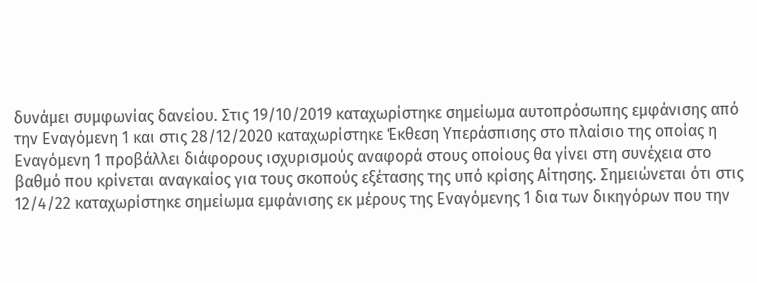δυνάμει συμφωνίας δανείου. Στις 19/10/2019 καταχωρίστηκε σημείωμα αυτοπρόσωπης εμφάνισης από την Εναγόμενη 1 και στις 28/12/2020 καταχωρίστηκε Έκθεση Υπεράσπισης στο πλαίσιο της οποίας η Εναγόμενη 1 προβάλλει διάφορους ισχυρισμούς αναφορά στους οποίους θα γίνει στη συνέχεια στο βαθμό που κρίνεται αναγκαίος για τους σκοπούς εξέτασης της υπό κρίσης Αίτησης. Σημειώνεται ότι στις 12/4/22 καταχωρίστηκε σημείωμα εμφάνισης εκ μέρους της Εναγόμενης 1 δια των δικηγόρων που την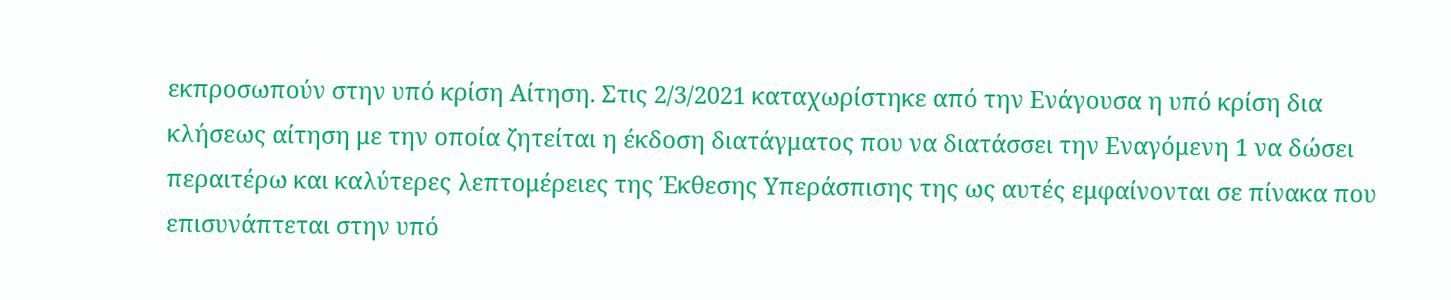εκπροσωπούν στην υπό κρίση Αίτηση. Στις 2/3/2021 καταχωρίστηκε από την Ενάγουσα η υπό κρίση δια κλήσεως αίτηση με την οποία ζητείται η έκδοση διατάγματος που να διατάσσει την Εναγόμενη 1 να δώσει περαιτέρω και καλύτερες λεπτομέρειες της Έκθεσης Υπεράσπισης της ως αυτές εμφαίνονται σε πίνακα που επισυνάπτεται στην υπό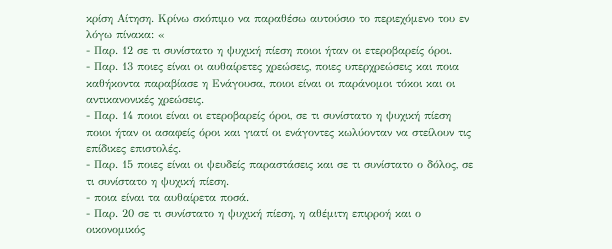κρίση Αίτηση. Κρίνω σκόπιμο να παραθέσω αυτούσιο το περιεχόμενο του εν λόγω πίνακα: «
- Παρ. 12 σε τι συνίστατο η ψυχική πίεση ποιοι ήταν οι ετεροβαρείς όροι.
- Παρ. 13 ποιες είναι οι αυθαίρετες χρεώσεις, ποιες υπερχρεώσεις και ποια καθήκοντα παραβίασε η Ενάγουσα, ποιοι είναι οι παράνομοι τόκοι και οι αντικανονικές χρεώσεις.
- Παρ. 14 ποιοι είναι οι ετεροβαρείς όροι, σε τι συνίστατο η ψυχική πίεση ποιοι ήταν οι ασαφείς όροι και γιατί οι ενάγοντες κωλύονταν να στείλουν τις επίδικες επιστολές.
- Παρ. 15 ποιες είναι οι ψευδείς παραστάσεις και σε τι συνίστατο ο δόλος, σε τι συνίστατο η ψυχική πίεση.
- ποια είναι τα αυθαίρετα ποσά.
- Παρ. 20 σε τι συνίστατο η ψυχική πίεση, η αθέμιτη επιρροή και ο οικονομικός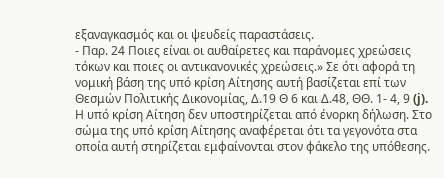εξαναγκασμός και οι ψευδείς παραστάσεις.
- Παρ. 24 Ποιες είναι οι αυθαίρετες και παράνομες χρεώσεις τόκων και ποιες οι αντικανονικές χρεώσεις.» Σε ότι αφορά τη νομική βάση της υπό κρίση Αίτησης αυτή βασίζεται επί των Θεσμών Πολιτικής Δικονομίας, Δ.19 Θ 6 και Δ.48, ΘΘ. 1- 4, 9 (j). Η υπό κρίση Αίτηση δεν υποστηρίζεται από ένορκη δήλωση. Στο σώμα της υπό κρίση Αίτησης αναφέρεται ότι τα γεγονότα στα οποία αυτή στηρίζεται εμφαίνονται στον φάκελο της υπόθεσης.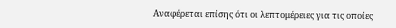Αναφέρεται επίσης ότι οι λεπτομέρειες για τις οποίες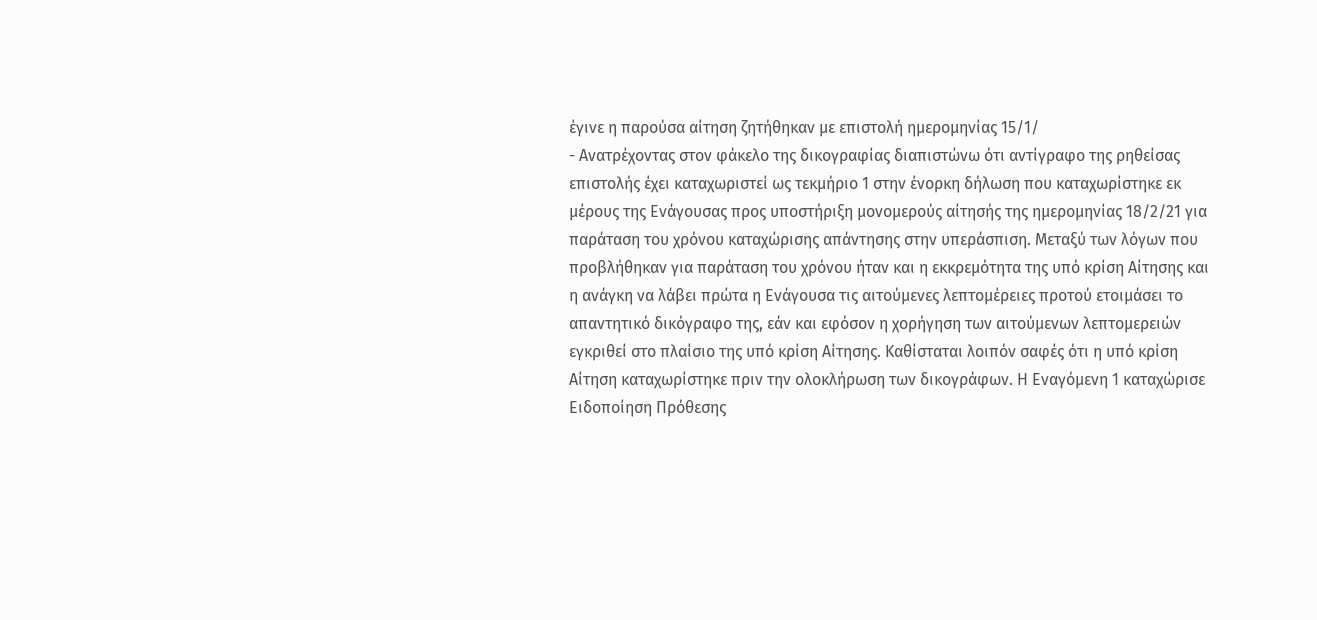έγινε η παρούσα αίτηση ζητήθηκαν με επιστολή ημερομηνίας 15/1/
- Ανατρέχοντας στον φάκελο της δικογραφίας διαπιστώνω ότι αντίγραφο της ρηθείσας επιστολής έχει καταχωριστεί ως τεκμήριο 1 στην ένορκη δήλωση που καταχωρίστηκε εκ μέρους της Ενάγουσας προς υποστήριξη μονομερούς αίτησής της ημερομηνίας 18/2/21 για παράταση του χρόνου καταχώρισης απάντησης στην υπεράσπιση. Μεταξύ των λόγων που προβλήθηκαν για παράταση του χρόνου ήταν και η εκκρεμότητα της υπό κρίση Αίτησης και η ανάγκη να λάβει πρώτα η Ενάγουσα τις αιτούμενες λεπτομέρειες προτού ετοιμάσει το απαντητικό δικόγραφο της, εάν και εφόσον η χορήγηση των αιτούμενων λεπτομερειών εγκριθεί στο πλαίσιο της υπό κρίση Αίτησης. Καθίσταται λοιπόν σαφές ότι η υπό κρίση Αίτηση καταχωρίστηκε πριν την ολοκλήρωση των δικογράφων. Η Εναγόμενη 1 καταχώρισε Ειδοποίηση Πρόθεσης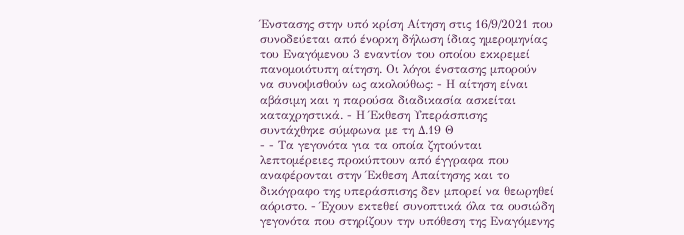Ένστασης στην υπό κρίση Αίτηση στις 16/9/2021 που συνοδεύεται από ένορκη δήλωση ίδιας ημερομηνίας του Εναγόμενου 3 εναντίον του οποίου εκκρεμεί πανομοιότυπη αίτηση. Οι λόγοι ένστασης μπορούν να συνοψισθούν ως ακολούθως: - Η αίτηση είναι αβάσιμη και η παρούσα διαδικασία ασκείται καταχρηστικά. - Η Έκθεση Υπεράσπισης συντάχθηκε σύμφωνα με τη Δ.19 Θ
- - Τα γεγονότα για τα οποία ζητούνται λεπτομέρειες προκύπτουν από έγγραφα που αναφέρονται στην Έκθεση Απαίτησης και το δικόγραφο της υπεράσπισης δεν μπορεί να θεωρηθεί αόριστο. - Έχουν εκτεθεί συνοπτικά όλα τα ουσιώδη γεγονότα που στηρίζουν την υπόθεση της Εναγόμενης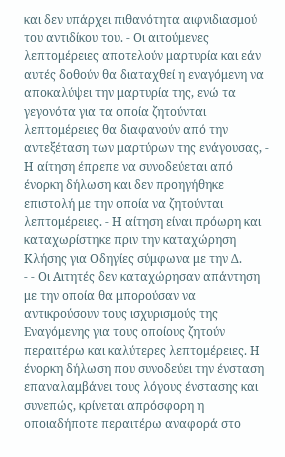και δεν υπάρχει πιθανότητα αιφνιδιασμού του αντιδίκου του. - Οι αιτούμενες λεπτομέρειες αποτελούν μαρτυρία και εάν αυτές δοθούν θα διαταχθεί η εναγόμενη να αποκαλύψει την μαρτυρία της, ενώ τα γεγονότα για τα οποία ζητούνται λεπτομέρειες θα διαφανούν από την αντεξέταση των μαρτύρων της ενάγουσας, - Η αίτηση έπρεπε να συνοδεύεται από ένορκη δήλωση και δεν προηγήθηκε επιστολή με την οποία να ζητούνται λεπτομέρειες. - Η αίτηση είναι πρόωρη και καταχωρίστηκε πριν την καταχώρηση Κλήσης για Οδηγίες σύμφωνα με την Δ.
- - Οι Αιτητές δεν καταχώρησαν απάντηση με την οποία θα μπορούσαν να αντικρούσουν τους ισχυρισμούς της Εναγόμενης για τους οποίους ζητούν περαιτέρω και καλύτερες λεπτομέρειες. Η ένορκη δήλωση που συνοδεύει την ένσταση επαναλαμβάνει τους λόγους ένστασης και συνεπώς, κρίνεται απρόσφορη η οποιαδήποτε περαιτέρω αναφορά στο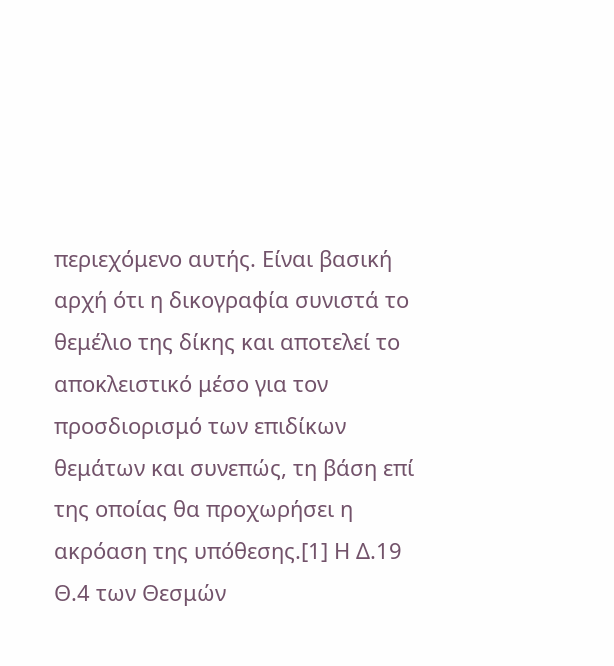περιεχόμενο αυτής. Είναι βασική αρχή ότι η δικογραφία συνιστά το θεμέλιο της δίκης και αποτελεί το αποκλειστικό μέσο για τον προσδιορισμό των επιδίκων θεμάτων και συνεπώς, τη βάση επί της οποίας θα προχωρήσει η ακρόαση της υπόθεσης.[1] Η Δ.19 Θ.4 των Θεσμών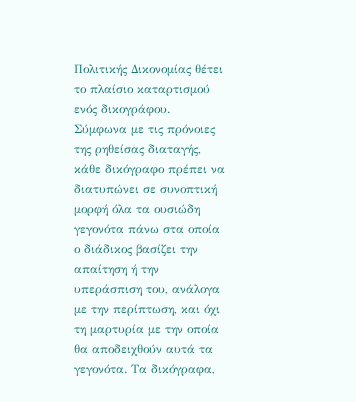Πολιτικής Δικονομίας θέτει το πλαίσιο καταρτισμού ενός δικογράφου. Σύμφωνα με τις πρόνοιες της ρηθείσας διαταγής, κάθε δικόγραφο πρέπει να διατυπώνει σε συνοπτική μορφή όλα τα ουσιώδη γεγονότα πάνω στα οποία ο διάδικος βασίζει την απαίτηση ή την υπεράσπιση του, ανάλογα με την περίπτωση, και όχι τη μαρτυρία με την οποία θα αποδειχθούν αυτά τα γεγονότα. Τα δικόγραφα,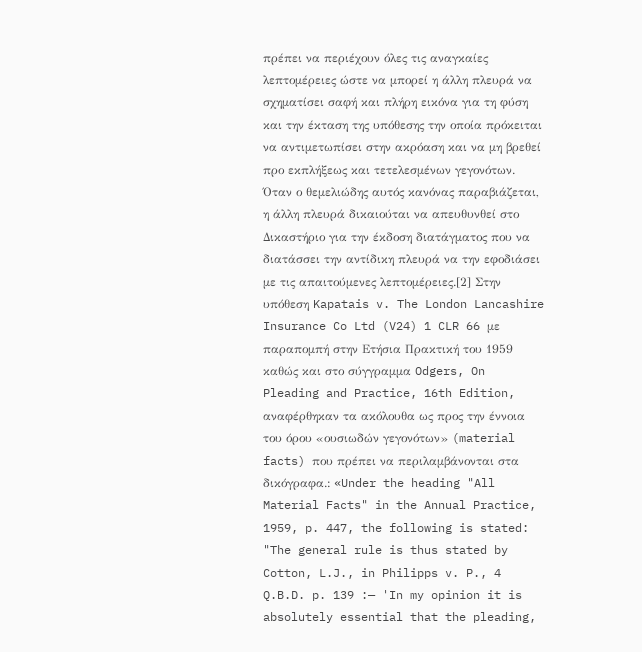πρέπει να περιέχουν όλες τις αναγκαίες λεπτομέρειες ώστε να μπορεί η άλλη πλευρά να σχηματίσει σαφή και πλήρη εικόνα για τη φύση και την έκταση της υπόθεσης την οποία πρόκειται να αντιμετωπίσει στην ακρόαση και να μη βρεθεί προ εκπλήξεως και τετελεσμένων γεγονότων. Όταν ο θεμελιώδης αυτός κανόνας παραβιάζεται, η άλλη πλευρά δικαιούται να απευθυνθεί στο Δικαστήριο για την έκδοση διατάγματος που να διατάσσει την αντίδικη πλευρά να την εφοδιάσει με τις απαιτούμενες λεπτομέρειες.[2] Στην υπόθεση Kapatais v. The London Lancashire Insurance Co Ltd (V24) 1 CLR 66 με παραπομπή στην Ετήσια Πρακτική του 1959 καθώς και στο σύγγραμμα Odgers, On Pleading and Practice, 16th Edition, αναφέρθηκαν τα ακόλουθα ως προς την έννοια του όρου «ουσιωδών γεγονότων» (material facts) που πρέπει να περιλαμβάνονται στα δικόγραφα.: «Under the heading "All Material Facts" in the Annual Practice, 1959, p. 447, the following is stated: "The general rule is thus stated by Cotton, L.J., in Philipps v. P., 4 Q.B.D. p. 139 :— 'In my opinion it is absolutely essential that the pleading,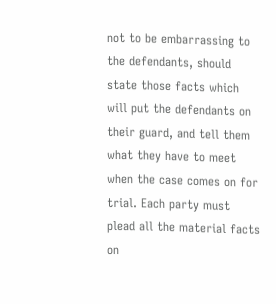not to be embarrassing to the defendants, should state those facts which will put the defendants on their guard, and tell them what they have to meet when the case comes on for trial. Each party must plead all the material facts on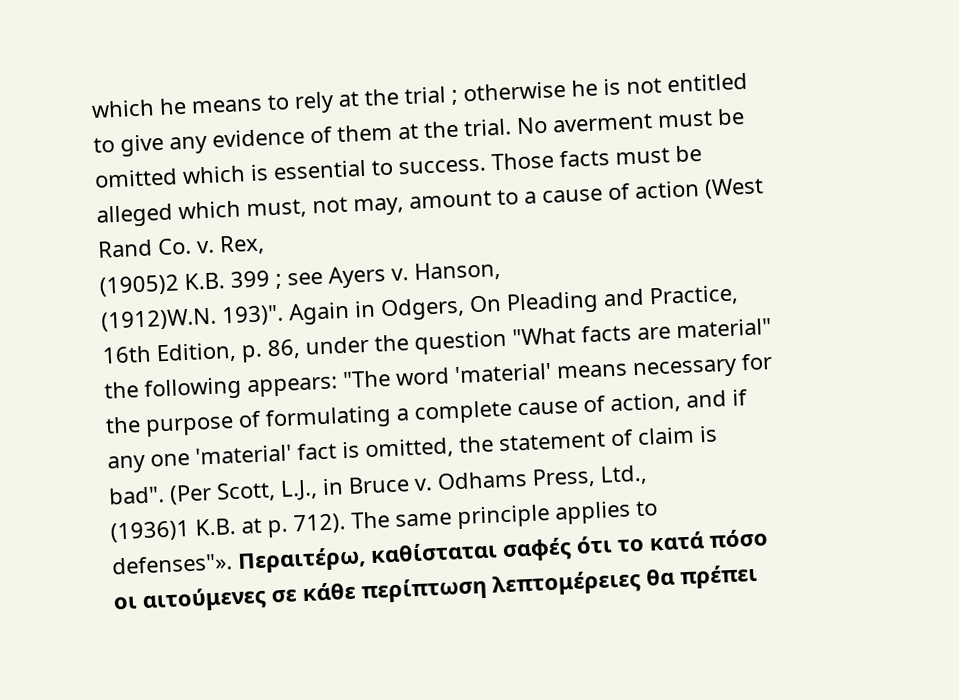which he means to rely at the trial ; otherwise he is not entitled to give any evidence of them at the trial. No averment must be omitted which is essential to success. Those facts must be alleged which must, not may, amount to a cause of action (West Rand Co. v. Rex,
(1905)2 K.B. 399 ; see Ayers v. Hanson,
(1912)W.N. 193)". Again in Odgers, On Pleading and Practice, 16th Edition, p. 86, under the question "What facts are material" the following appears: "The word 'material' means necessary for the purpose of formulating a complete cause of action, and if any one 'material' fact is omitted, the statement of claim is bad". (Per Scott, L.J., in Bruce v. Odhams Press, Ltd.,
(1936)1 K.B. at p. 712). The same principle applies to defenses"». Περαιτέρω, καθίσταται σαφές ότι το κατά πόσο οι αιτούμενες σε κάθε περίπτωση λεπτομέρειες θα πρέπει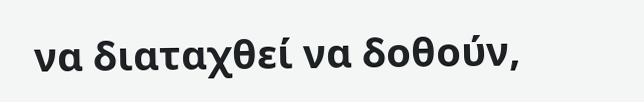να διαταχθεί να δοθούν,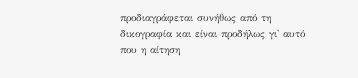προδιαγράφεται συνήθως από τη δικογραφία και είναι προδήλως γι' αυτό που η αίτηση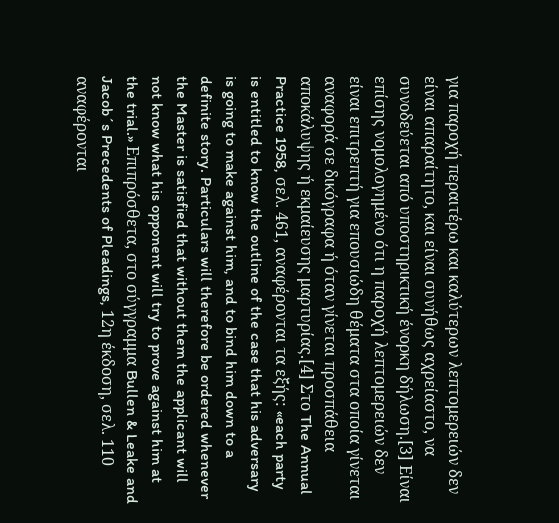για παροχή περαιτέρω και καλύτερων λεπτομερειών δεν είναι απαραίτητο, και είναι συνήθως αχρείαστο, να συνοδεύεται από υποστηρικτική ένορκη δήλωση.[3] Είναι επίσης νομολογημένο ότι η παροχή λεπτομερειών δεν είναι επιτρεπτή για επουσιώδη θέματα στα οποία γίνεται αναφορά σε δικόγραφα ή όταν γίνεται προσπάθεια αποκάλυψης ή εκμαίευσης μαρτυρίας.[4] Στο The Annual Practice 1958, σελ. 461, αναφέρονται τα εξής: «each party is entitled to know the outline of the case that his adversary is going to make against him, and to bind him down to a definite story. Particulars will therefore be ordered whenever the Master is satisfied that without them the applicant will not know what his opponent will try to prove against him at the trial.» Επιπρόσθετα, στο σύγγραμμα Bullen & Leake and Jacob´s Precedents of Pleadings, 12η έκδοση, σελ. 110 αναφέρονται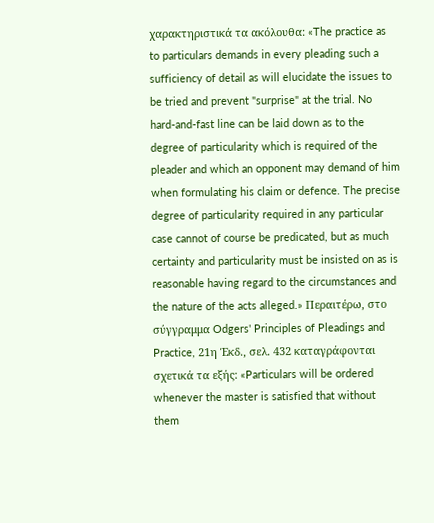χαρακτηριστικά τα ακόλουθα: «The practice as to particulars demands in every pleading such a sufficiency of detail as will elucidate the issues to be tried and prevent "surprise" at the trial. No hard-and-fast line can be laid down as to the degree of particularity which is required of the pleader and which an opponent may demand of him when formulating his claim or defence. The precise degree of particularity required in any particular case cannot of course be predicated, but as much certainty and particularity must be insisted on as is reasonable having regard to the circumstances and the nature of the acts alleged.» Περαιτέρω, στο σύγγραμμα Odgers' Principles of Pleadings and Practice, 21η Έκδ., σελ. 432 καταγράφονται σχετικά τα εξής: «Particulars will be ordered whenever the master is satisfied that without them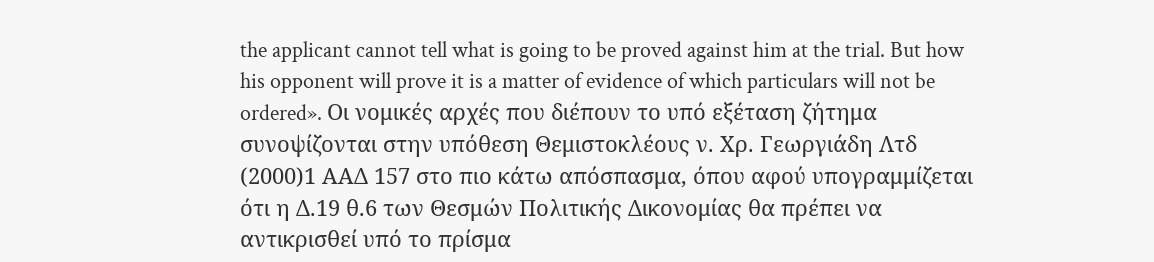the applicant cannot tell what is going to be proved against him at the trial. But how his opponent will prove it is a matter of evidence of which particulars will not be ordered». Οι νομικές αρχές που διέπουν το υπό εξέταση ζήτημα συνοψίζονται στην υπόθεση Θεμιστοκλέους ν. Χρ. Γεωργιάδη Λτδ
(2000)1 ΑΑΔ 157 στο πιο κάτω απόσπασμα, όπου αφού υπογραμμίζεται ότι η Δ.19 θ.6 των Θεσμών Πολιτικής Δικονομίας θα πρέπει να αντικρισθεί υπό το πρίσμα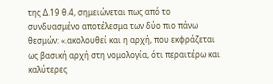της Δ.19 θ.4, σημειώνεται πως από το συνδυασμένο αποτέλεσμα των δύο πιο πάνω θεσμών: «.ακολουθεί και η αρχή, που εκφράζεται ως βασική αρχή στη νομολογία, ότι περαιτέρω και καλύτερες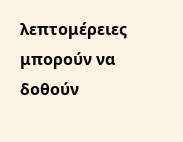λεπτομέρειες μπορούν να δοθούν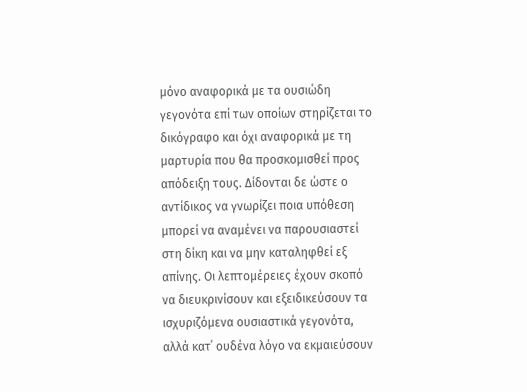μόνο αναφορικά με τα ουσιώδη γεγονότα επί των οποίων στηρίζεται το δικόγραφο και όχι αναφορικά με τη μαρτυρία που θα προσκομισθεί προς απόδειξη τους. Δίδονται δε ώστε ο αντίδικος να γνωρίζει ποια υπόθεση μπορεί να αναμένει να παρουσιαστεί στη δίκη και να μην καταληφθεί εξ απίνης. Οι λεπτομέρειες έχουν σκοπό να διευκρινίσουν και εξειδικεύσουν τα ισχυριζόμενα ουσιαστικά γεγονότα, αλλά κατ΄ ουδένα λόγο να εκμαιεύσουν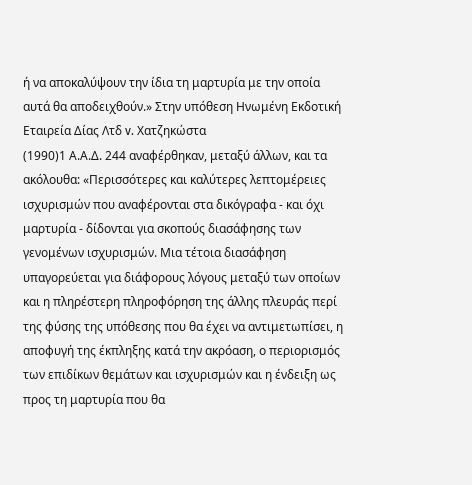ή να αποκαλύψουν την ίδια τη μαρτυρία με την οποία αυτά θα αποδειχθούν.» Στην υπόθεση Ηνωμένη Εκδοτική Εταιρεία Δίας Λτδ v. Χατζηκώστα
(1990)1 Α.Α.Δ. 244 αναφέρθηκαν, μεταξύ άλλων, και τα ακόλουθα: «Περισσότερες και καλύτερες λεπτομέρειες ισχυρισμών που αναφέρονται στα δικόγραφα - και όχι μαρτυρία - δίδονται για σκοπούς διασάφησης των γενομένων ισχυρισμών. Μια τέτοια διασάφηση υπαγορεύεται για διάφορους λόγους μεταξύ των οποίων και η πληρέστερη πληροφόρηση της άλλης πλευράς περί της φύσης της υπόθεσης που θα έχει να αντιμετωπίσει, η αποφυγή της έκπληξης κατά την ακρόαση, ο περιορισμός των επιδίκων θεμάτων και ισχυρισμών και η ένδειξη ως προς τη μαρτυρία που θα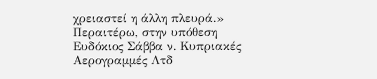χρειαστεί η άλλη πλευρά.» Περαιτέρω, στην υπόθεση Ευδόκιος Σάββα ν. Κυπριακές Αερογραμμές Λτδ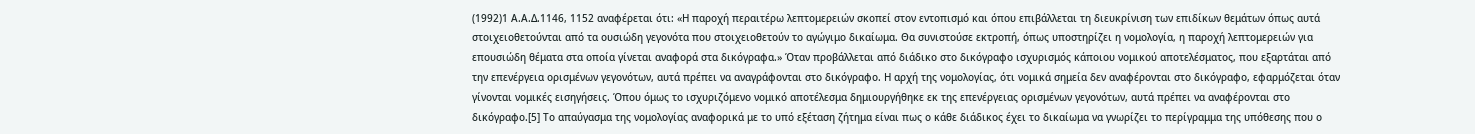(1992)1 Α.Α.Δ.1146, 1152 αναφέρεται ότι: «Η παροχή περαιτέρω λεπτομερειών σκοπεί στον εντοπισμό και όπου επιβάλλεται τη διευκρίνιση των επιδίκων θεμάτων όπως αυτά στοιχειοθετούνται από τα ουσιώδη γεγονότα που στοιχειοθετούν το αγώγιμο δικαίωμα. Θα συνιστούσε εκτροπή, όπως υποστηρίζει η νομολογία, η παροχή λεπτομερειών για επουσιώδη θέματα στα οποία γίνεται αναφορά στα δικόγραφα.» Όταν προβάλλεται από διάδικο στο δικόγραφο ισχυρισμός κάποιου νομικού αποτελέσματος, που εξαρτάται από την επενέργεια ορισμένων γεγονότων, αυτά πρέπει να αναγράφονται στο δικόγραφο. Η αρχή της νομολογίας, ότι νομικά σημεία δεν αναφέρονται στο δικόγραφο, εφαρμόζεται όταν γίνονται νομικές εισηγήσεις. Όπου όμως το ισχυριζόμενο νομικό αποτέλεσμα δημιουργήθηκε εκ της επενέργειας ορισμένων γεγονότων, αυτά πρέπει να αναφέρονται στο δικόγραφο.[5] Το απαύγασμα της νομολογίας αναφορικά με το υπό εξέταση ζήτημα είναι πως ο κάθε διάδικος έχει το δικαίωμα να γνωρίζει το περίγραμμα της υπόθεσης που ο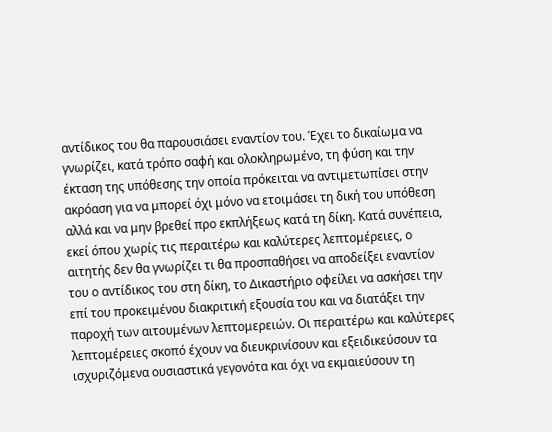αντίδικος του θα παρουσιάσει εναντίον του. Έχει το δικαίωμα να γνωρίζει, κατά τρόπο σαφή και ολοκληρωμένο, τη φύση και την έκταση της υπόθεσης την οποία πρόκειται να αντιμετωπίσει στην ακρόαση για να μπορεί όχι μόνο να ετοιμάσει τη δική του υπόθεση αλλά και να μην βρεθεί προ εκπλήξεως κατά τη δίκη. Κατά συνέπεια, εκεί όπου χωρίς τις περαιτέρω και καλύτερες λεπτομέρειες, ο αιτητής δεν θα γνωρίζει τι θα προσπαθήσει να αποδείξει εναντίον του ο αντίδικος του στη δίκη, το Δικαστήριο οφείλει να ασκήσει την επί του προκειμένου διακριτική εξουσία του και να διατάξει την παροχή των αιτουμένων λεπτομερειών. Οι περαιτέρω και καλύτερες λεπτομέρειες σκοπό έχουν να διευκρινίσουν και εξειδικεύσουν τα ισχυριζόμενα ουσιαστικά γεγονότα και όχι να εκμαιεύσουν τη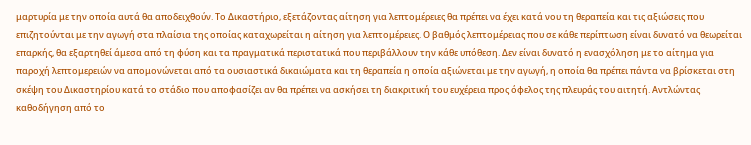μαρτυρία με την οποία αυτά θα αποδειχθούν. Τo Δικαστήριο, εξετάζοντας αίτηση για λεπτομέρειες θα πρέπει να έχει κατά νου τη θεραπεία και τις αξιώσεις που επιζητούνται με την αγωγή στα πλαίσια της οποίας καταχωρείται η αίτηση για λεπτομέρειες. Ο βαθμός λεπτομέρειας που σε κάθε περίπτωση είναι δυνατό να θεωρείται επαρκής, θα εξαρτηθεί άμεσα από τη φύση και τα πραγματικά περιστατικά που περιβάλλουν την κάθε υπόθεση. Δεν είναι δυνατό η ενασχόληση με το αίτημα για παροχή λεπτομερειών να απομονώνεται από τα ουσιαστικά δικαιώματα και τη θεραπεία η οποία αξιώνεται με την αγωγή, η οποία θα πρέπει πάντα να βρίσκεται στη σκέψη του Δικαστηρίου κατά το στάδιο που αποφασίζει αν θα πρέπει να ασκήσει τη διακριτική του ευχέρεια προς όφελος της πλευράς του αιτητή. Αντλώντας καθοδήγηση από το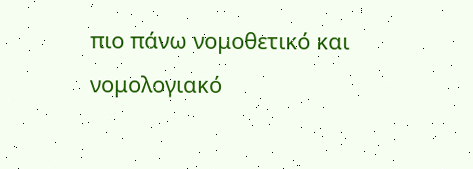πιο πάνω νομοθετικό και νομολογιακό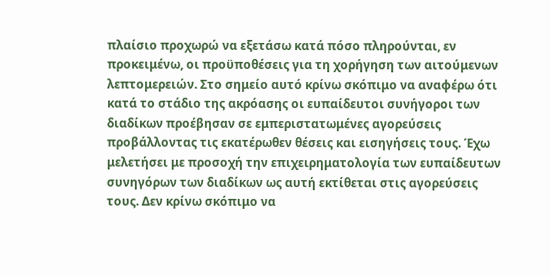πλαίσιο προχωρώ να εξετάσω κατά πόσο πληρούνται, εν προκειμένω, οι προϋποθέσεις για τη χορήγηση των αιτούμενων λεπτομερειών. Στο σημείο αυτό κρίνω σκόπιμο να αναφέρω ότι κατά το στάδιο της ακρόασης οι ευπαίδευτοι συνήγοροι των διαδίκων προέβησαν σε εμπεριστατωμένες αγορεύσεις προβάλλοντας τις εκατέρωθεν θέσεις και εισηγήσεις τους. Έχω μελετήσει με προσοχή την επιχειρηματολογία των ευπαίδευτων συνηγόρων των διαδίκων ως αυτή εκτίθεται στις αγορεύσεις τους. Δεν κρίνω σκόπιμο να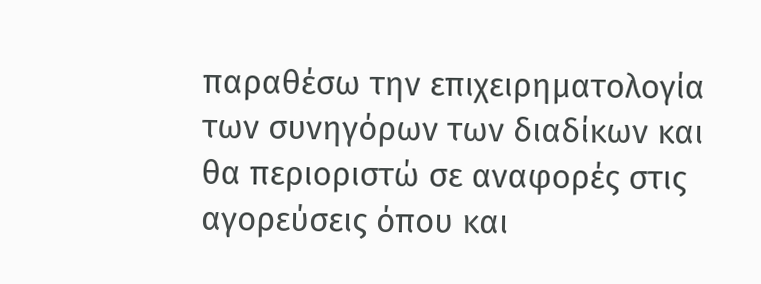παραθέσω την επιχειρηματολογία των συνηγόρων των διαδίκων και θα περιοριστώ σε αναφορές στις αγορεύσεις όπου και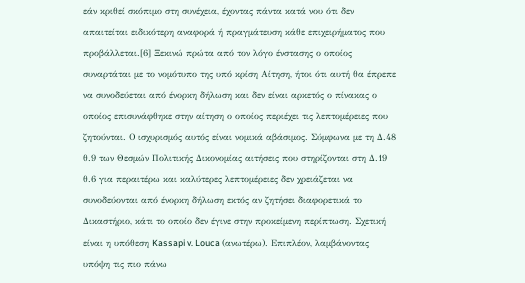εάν κριθεί σκόπιμο στη συνέχεια, έχοντας πάντα κατά νου ότι δεν απαιτείται ειδικότερη αναφορά ή πραγμάτευση κάθε επιχειρήματος που προβάλλεται.[6] Ξεκινώ πρώτα από τον λόγο ένστασης ο οποίος συναρτάται με το νομότυπο της υπό κρίση Αίτηση, ήτοι ότι αυτή θα έπρεπε να συνοδεύεται από ένορκη δήλωση και δεν είναι αρκετός ο πίνακας ο οποίος επισυνάφθηκε στην αίτηση ο οποίος περιέχει τις λεπτομέρειες που ζητούνται. Ο ισχυρισμός αυτός είναι νομικά αβάσιμος. Σύμφωνα με τη Δ.48 θ.9 των Θεσμών Πολιτικής Δικονομίας αιτήσεις που στηρίζονται στη Δ.19 θ.6 για περαιτέρω και καλύτερες λεπτομέρειες δεν χρειάζεται να συνοδεύονται από ένορκη δήλωση εκτός αν ζητήσει διαφορετικά το Δικαστήριο, κάτι το οποίο δεν έγινε στην προκείμενη περίπτωση. Σχετική είναι η υπόθεση Kassapi v. Louca (ανωτέρω). Επιπλέον, λαμβάνοντας υπόψη τις πιο πάνω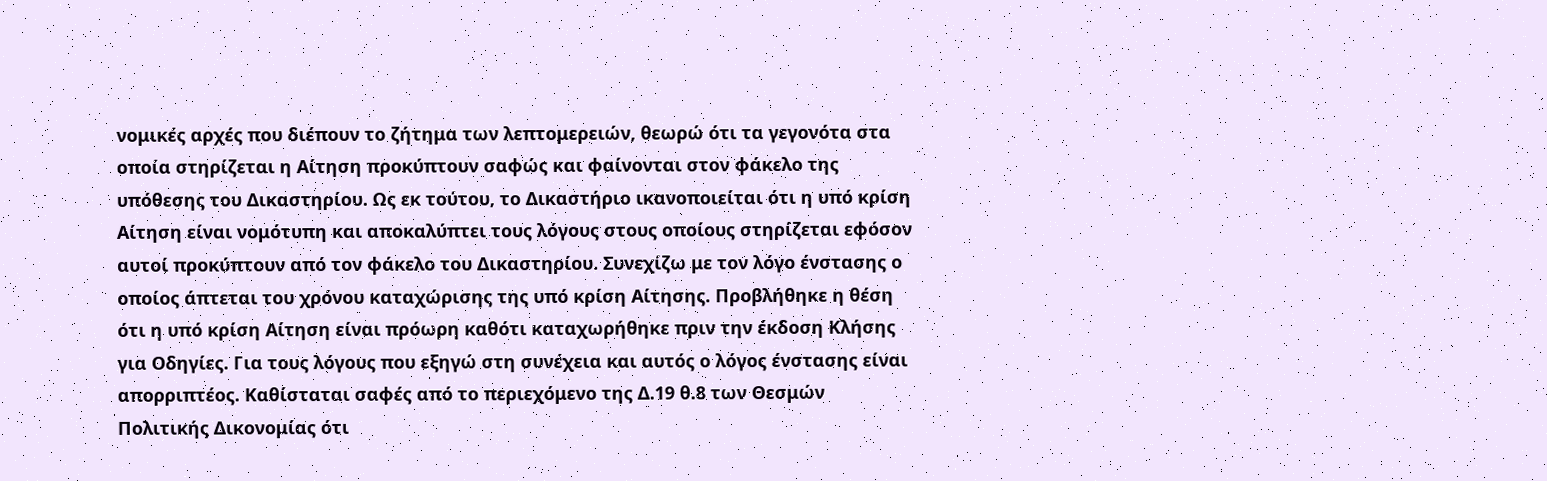νομικές αρχές που διέπουν το ζήτημα των λεπτομερειών, θεωρώ ότι τα γεγονότα στα οποία στηρίζεται η Αίτηση προκύπτουν σαφώς και φαίνονται στον φάκελο της υπόθεσης του Δικαστηρίου. Ως εκ τούτου, το Δικαστήριο ικανοποιείται ότι η υπό κρίση Αίτηση είναι νομότυπη και αποκαλύπτει τους λόγους στους οποίους στηρίζεται εφόσον αυτοί προκύπτουν από τον φάκελο του Δικαστηρίου. Συνεχίζω με τον λόγο ένστασης ο οποίος άπτεται του χρόνου καταχώρισης της υπό κρίση Αίτησης. Προβλήθηκε η θέση ότι η υπό κρίση Αίτηση είναι πρόωρη καθότι καταχωρήθηκε πριν την έκδοση Κλήσης για Οδηγίες. Για τους λόγους που εξηγώ στη συνέχεια και αυτός ο λόγος ένστασης είναι απορριπτέος. Καθίσταται σαφές από το περιεχόμενο της Δ.19 θ.8 των Θεσμών Πολιτικής Δικονομίας ότι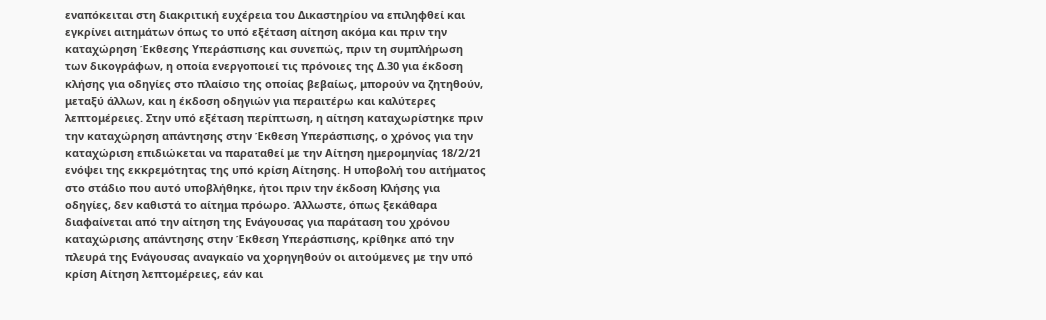εναπόκειται στη διακριτική ευχέρεια του Δικαστηρίου να επιληφθεί και εγκρίνει αιτημάτων όπως το υπό εξέταση αίτηση ακόμα και πριν την καταχώρηση Έκθεσης Υπεράσπισης και συνεπώς, πριν τη συμπλήρωση των δικογράφων, η οποία ενεργοποιεί τις πρόνοιες της Δ.30 για έκδοση κλήσης για οδηγίες στο πλαίσιο της οποίας βεβαίως, μπορούν να ζητηθούν, μεταξύ άλλων, και η έκδοση οδηγιών για περαιτέρω και καλύτερες λεπτομέρειες. Στην υπό εξέταση περίπτωση, η αίτηση καταχωρίστηκε πριν την καταχώρηση απάντησης στην Έκθεση Υπεράσπισης, ο χρόνος για την καταχώριση επιδιώκεται να παραταθεί με την Αίτηση ημερομηνίας 18/2/21 ενόψει της εκκρεμότητας της υπό κρίση Αίτησης. Η υποβολή του αιτήματος στο στάδιο που αυτό υποβλήθηκε, ήτοι πριν την έκδοση Κλήσης για οδηγίες, δεν καθιστά το αίτημα πρόωρο. Άλλωστε, όπως ξεκάθαρα διαφαίνεται από την αίτηση της Ενάγουσας για παράταση του χρόνου καταχώρισης απάντησης στην Έκθεση Υπεράσπισης, κρίθηκε από την πλευρά της Ενάγουσας αναγκαίο να χορηγηθούν οι αιτούμενες με την υπό κρίση Αίτηση λεπτομέρειες, εάν και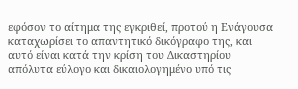εφόσον το αίτημα της εγκριθεί, προτού η Ενάγουσα καταχωρίσει το απαντητικό δικόγραφο της, και αυτό είναι κατά την κρίση του Δικαστηρίου απόλυτα εύλογο και δικαιολογημένο υπό τις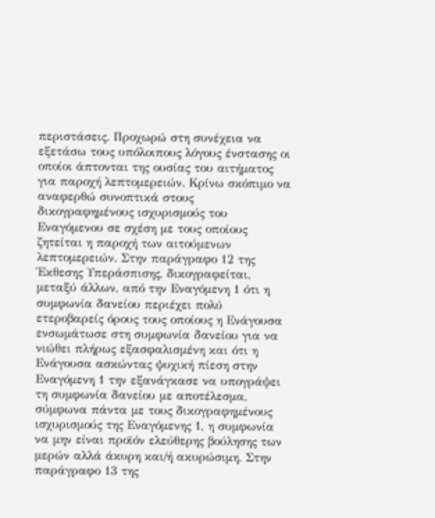περιστάσεις. Προχωρώ στη συνέχεια να εξετάσω τους υπόλοιπους λόγους ένστασης οι οποίοι άπτονται της ουσίας του αιτήματος για παροχή λεπτομερειών. Κρίνω σκόπιμο να αναφερθώ συνοπτικά στους δικογραφημένους ισχυρισμούς του Εναγόμενου σε σχέση με τους οποίους ζητείται η παροχή των αιτούμενων λεπτομερειών. Στην παράγραφο 12 της Έκθεσης Υπεράσπισης, δικογραφείται, μεταξύ άλλων, από την Εναγόμενη 1 ότι η συμφωνία δανείου περιέχει πολύ ετεροβαρείς όρους τους οποίους η Ενάγουσα ενσωμάτωσε στη συμφωνία δανείου για να νιώθει πλήρως εξασφαλισμένη και ότι η Ενάγουσα ασκώντας ψυχική πίεση στην Εναγόμενη 1 την εξανάγκασε να υπογράψει τη συμφωνία δανείου με αποτέλεσμα, σύμφωνα πάντα με τους δικογραφημένους ισχυρισμούς της Εναγόμενης 1, η συμφωνία να μην είναι προϊόν ελεύθερης βούλησης των μερών αλλά άκυρη και/ή ακυρώσιμη. Στην παράγραφο 13 της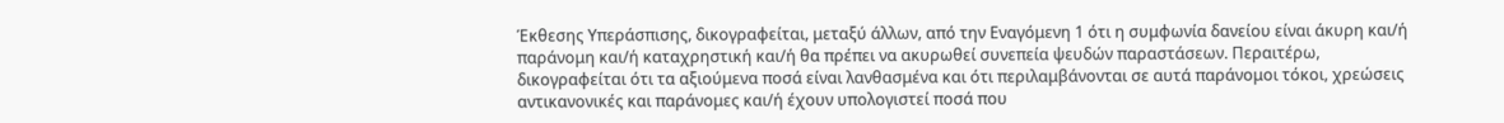Έκθεσης Υπεράσπισης, δικογραφείται, μεταξύ άλλων, από την Εναγόμενη 1 ότι η συμφωνία δανείου είναι άκυρη και/ή παράνομη και/ή καταχρηστική και/ή θα πρέπει να ακυρωθεί συνεπεία ψευδών παραστάσεων. Περαιτέρω, δικογραφείται ότι τα αξιούμενα ποσά είναι λανθασμένα και ότι περιλαμβάνονται σε αυτά παράνομοι τόκοι, χρεώσεις αντικανονικές και παράνομες και/ή έχουν υπολογιστεί ποσά που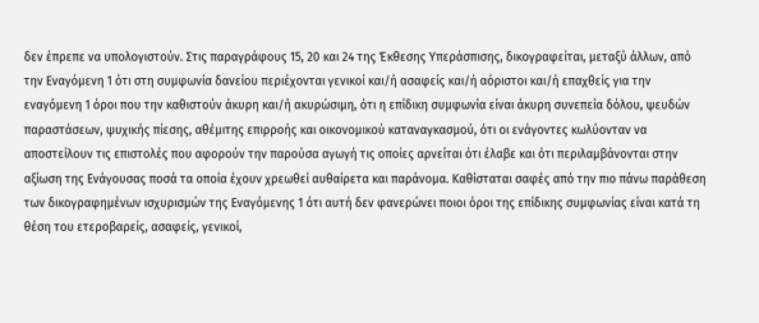δεν έπρεπε να υπολογιστούν. Στις παραγράφους 15, 20 και 24 της Έκθεσης Υπεράσπισης, δικογραφείται, μεταξύ άλλων, από την Εναγόμενη 1 ότι στη συμφωνία δανείου περιέχονται γενικοί και/ή ασαφείς και/ή αόριστοι και/ή επαχθείς για την εναγόμενη 1 όροι που την καθιστούν άκυρη και/ή ακυρώσιμη, ότι η επίδικη συμφωνία είναι άκυρη συνεπεία δόλου, ψευδών παραστάσεων, ψυχικής πίεσης, αθέμιτης επιρροής και οικονομικού καταναγκασμού, ότι οι ενάγοντες κωλύονταν να αποστείλουν τις επιστολές που αφορούν την παρούσα αγωγή τις οποίες αρνείται ότι έλαβε και ότι περιλαμβάνονται στην αξίωση της Ενάγουσας ποσά τα οποία έχουν χρεωθεί αυθαίρετα και παράνομα. Καθίσταται σαφές από την πιο πάνω παράθεση των δικογραφημένων ισχυρισμών της Εναγόμενης 1 ότι αυτή δεν φανερώνει ποιοι όροι της επίδικης συμφωνίας είναι κατά τη θέση του ετεροβαρείς, ασαφείς, γενικοί,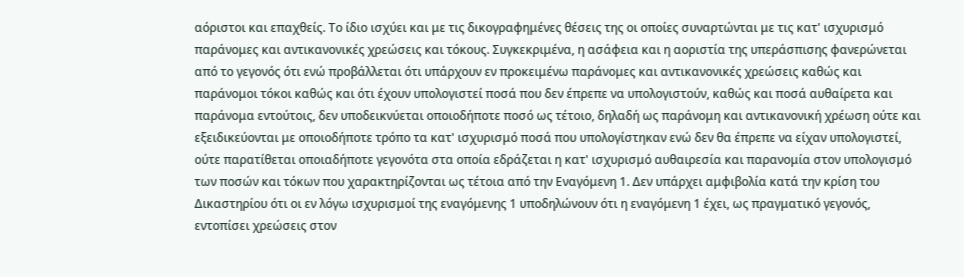αόριστοι και επαχθείς. Το ίδιο ισχύει και με τις δικογραφημένες θέσεις της οι οποίες συναρτώνται με τις κατ' ισχυρισμό παράνομες και αντικανονικές χρεώσεις και τόκους. Συγκεκριμένα, η ασάφεια και η αοριστία της υπεράσπισης φανερώνεται από το γεγονός ότι ενώ προβάλλεται ότι υπάρχουν εν προκειμένω παράνομες και αντικανονικές χρεώσεις καθώς και παράνομοι τόκοι καθώς και ότι έχουν υπολογιστεί ποσά που δεν έπρεπε να υπολογιστούν, καθώς και ποσά αυθαίρετα και παράνομα εντούτοις, δεν υποδεικνύεται οποιοδήποτε ποσό ως τέτοιο, δηλαδή ως παράνομη και αντικανονική χρέωση ούτε και εξειδικεύονται με οποιοδήποτε τρόπο τα κατ' ισχυρισμό ποσά που υπολογίστηκαν ενώ δεν θα έπρεπε να είχαν υπολογιστεί, ούτε παρατίθεται οποιαδήποτε γεγονότα στα οποία εδράζεται η κατ' ισχυρισμό αυθαιρεσία και παρανομία στον υπολογισμό των ποσών και τόκων που χαρακτηρίζονται ως τέτοια από την Εναγόμενη 1. Δεν υπάρχει αμφιβολία κατά την κρίση του Δικαστηρίου ότι οι εν λόγω ισχυρισμοί της εναγόμενης 1 υποδηλώνουν ότι η εναγόμενη 1 έχει, ως πραγματικό γεγονός, εντοπίσει χρεώσεις στον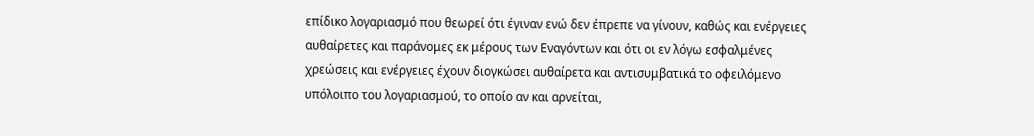επίδικο λογαριασμό που θεωρεί ότι έγιναν ενώ δεν έπρεπε να γίνουν, καθώς και ενέργειες αυθαίρετες και παράνομες εκ μέρους των Εναγόντων και ότι οι εν λόγω εσφαλμένες χρεώσεις και ενέργειες έχουν διογκώσει αυθαίρετα και αντισυμβατικά το οφειλόμενο υπόλοιπο του λογαριασμού, το οποίο αν και αρνείται,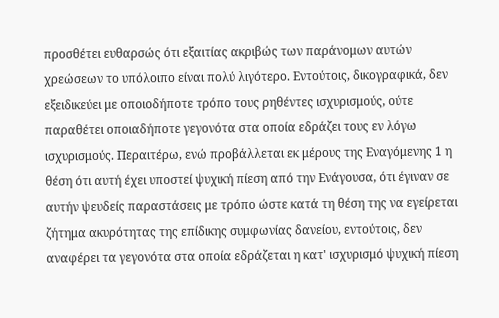προσθέτει ευθαρσώς ότι εξαιτίας ακριβώς των παράνομων αυτών χρεώσεων το υπόλοιπο είναι πολύ λιγότερο. Εντούτοις, δικογραφικά, δεν εξειδικεύει με οποιοδήποτε τρόπο τους ρηθέντες ισχυρισμούς, ούτε παραθέτει οποιαδήποτε γεγονότα στα οποία εδράζει τους εν λόγω ισχυρισμούς. Περαιτέρω, ενώ προβάλλεται εκ μέρους της Εναγόμενης 1 η θέση ότι αυτή έχει υποστεί ψυχική πίεση από την Ενάγουσα, ότι έγιναν σε αυτήν ψευδείς παραστάσεις με τρόπο ώστε κατά τη θέση της να εγείρεται ζήτημα ακυρότητας της επίδικης συμφωνίας δανείου, εντούτοις, δεν αναφέρει τα γεγονότα στα οποία εδράζεται η κατ' ισχυρισμό ψυχική πίεση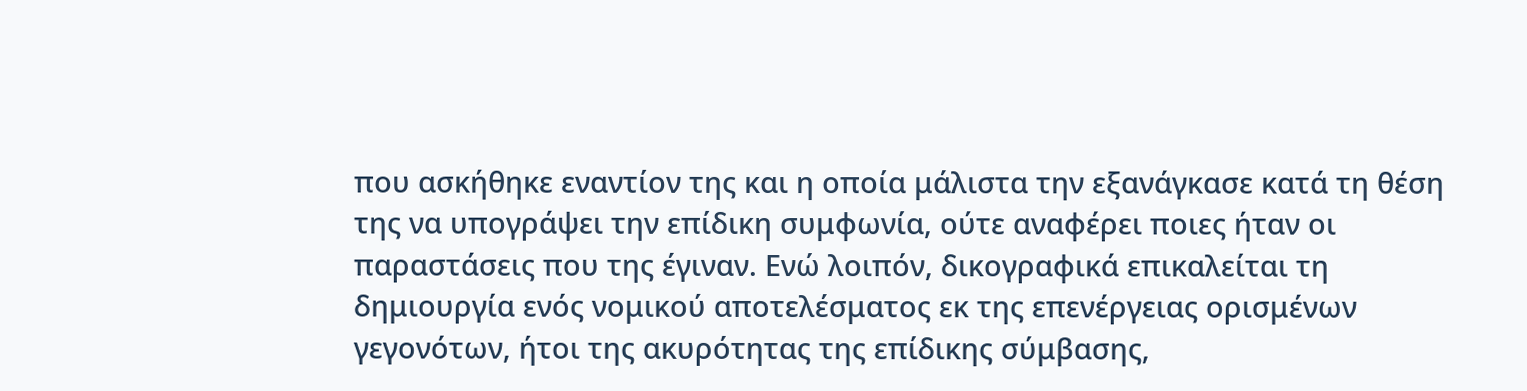που ασκήθηκε εναντίον της και η οποία μάλιστα την εξανάγκασε κατά τη θέση της να υπογράψει την επίδικη συμφωνία, ούτε αναφέρει ποιες ήταν οι παραστάσεις που της έγιναν. Ενώ λοιπόν, δικογραφικά επικαλείται τη δημιουργία ενός νομικού αποτελέσματος εκ της επενέργειας ορισμένων γεγονότων, ήτοι της ακυρότητας της επίδικης σύμβασης,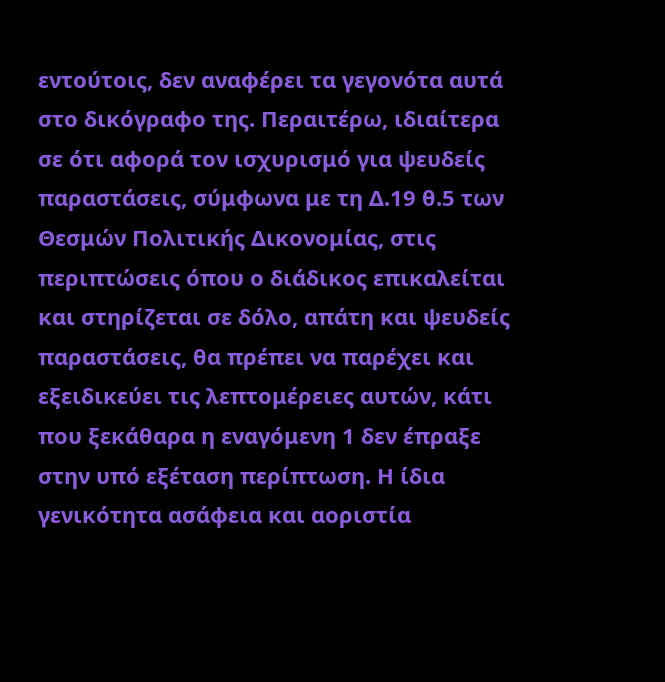εντούτοις, δεν αναφέρει τα γεγονότα αυτά στο δικόγραφο της. Περαιτέρω, ιδιαίτερα σε ότι αφορά τον ισχυρισμό για ψευδείς παραστάσεις, σύμφωνα με τη Δ.19 θ.5 των Θεσμών Πολιτικής Δικονομίας, στις περιπτώσεις όπου ο διάδικος επικαλείται και στηρίζεται σε δόλο, απάτη και ψευδείς παραστάσεις, θα πρέπει να παρέχει και εξειδικεύει τις λεπτομέρειες αυτών, κάτι που ξεκάθαρα η εναγόμενη 1 δεν έπραξε στην υπό εξέταση περίπτωση. Η ίδια γενικότητα ασάφεια και αοριστία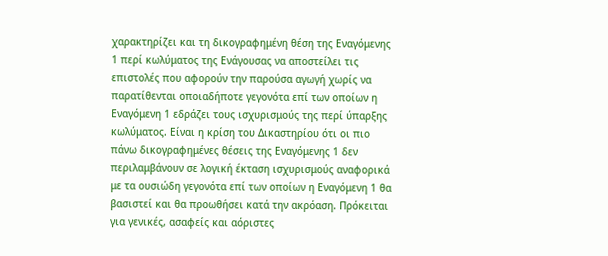χαρακτηρίζει και τη δικογραφημένη θέση της Εναγόμενης 1 περί κωλύματος της Ενάγουσας να αποστείλει τις επιστολές που αφορούν την παρούσα αγωγή χωρίς να παρατίθενται οποιαδήποτε γεγονότα επί των οποίων η Εναγόμενη 1 εδράζει τους ισχυρισμούς της περί ύπαρξης κωλύματος. Είναι η κρίση του Δικαστηρίου ότι οι πιο πάνω δικογραφημένες θέσεις της Εναγόμενης 1 δεν περιλαμβάνουν σε λογική έκταση ισχυρισμούς αναφορικά με τα ουσιώδη γεγονότα επί των οποίων η Εναγόμενη 1 θα βασιστεί και θα προωθήσει κατά την ακρόαση. Πρόκειται για γενικές, ασαφείς και αόριστες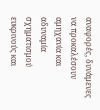αναφορές, δυνάμενες να προκαλέσουν αμηχανία και αδυναμία σχηματισμού ευκρινούς και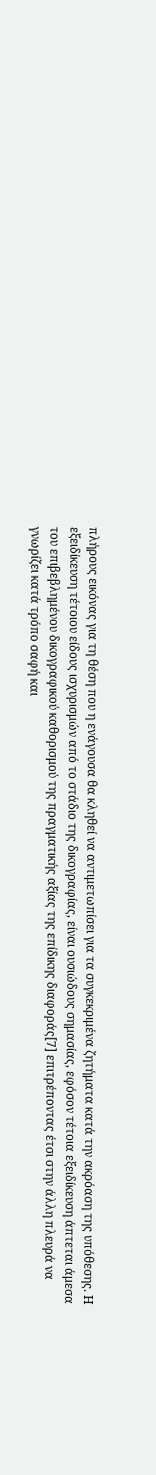πλήρους εικόνας για τη θέση που η ενάγουσα θα κληθεί να αντιμετωπίσει για τα συγκεκριμένα ζητήματα κατά την ακρόαση της υπόθεσης. Η εξειδίκευση τέτοιου είδους ισχυρισμών από το στάδιο της δικογραφίας, είναι ουσιώδους σημασίας, εφόσον τέτοια εξειδίκευση άπτεται άμεσα του επιβεβλημένου δικογραφικού καθορισμού της πραγματικής αξίας της επίδικης διαφοράς[7] επιτρέποντας έτσι στην άλλη πλευρά να γνωρίζει κατά τρόπο σαφή και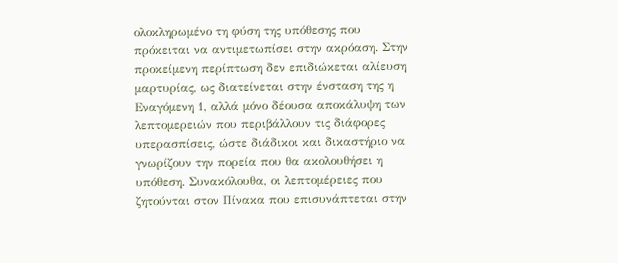ολοκληρωμένο τη φύση της υπόθεσης που πρόκειται να αντιμετωπίσει στην ακρόαση. Στην προκείμενη περίπτωση δεν επιδιώκεται αλίευση μαρτυρίας, ως διατείνεται στην ένσταση της η Εναγόμενη 1, αλλά μόνο δέουσα αποκάλυψη των λεπτομερειών που περιβάλλουν τις διάφορες υπερασπίσεις, ώστε διάδικοι και δικαστήριο να γνωρίζουν την πορεία που θα ακολουθήσει η υπόθεση. Συνακόλουθα, οι λεπτομέρειες που ζητούνται στον Πίνακα που επισυνάπτεται στην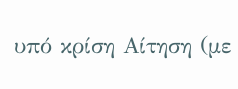υπό κρίση Αίτηση (με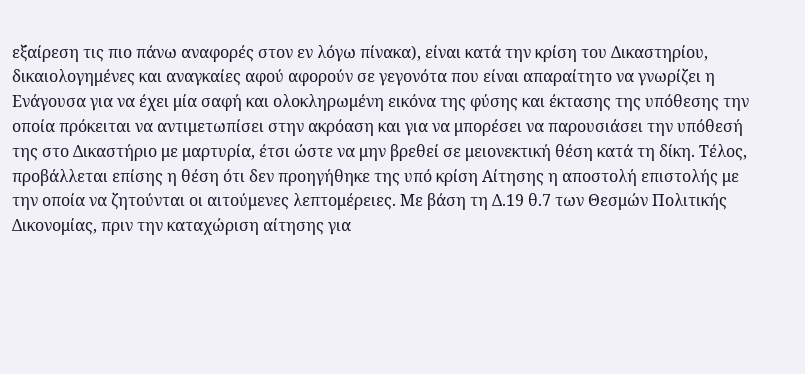εξαίρεση τις πιο πάνω αναφορές στον εν λόγω πίνακα), είναι κατά την κρίση του Δικαστηρίου, δικαιολογημένες και αναγκαίες αφού αφορούν σε γεγονότα που είναι απαραίτητο να γνωρίζει η Ενάγουσα για να έχει μία σαφή και ολοκληρωμένη εικόνα της φύσης και έκτασης της υπόθεσης την οποία πρόκειται να αντιμετωπίσει στην ακρόαση και για να μπορέσει να παρουσιάσει την υπόθεσή της στο Δικαστήριο με μαρτυρία, έτσι ώστε να μην βρεθεί σε μειονεκτική θέση κατά τη δίκη. Τέλος, προβάλλεται επίσης η θέση ότι δεν προηγήθηκε της υπό κρίση Αίτησης η αποστολή επιστολής με την οποία να ζητούνται οι αιτούμενες λεπτομέρειες. Με βάση τη Δ.19 θ.7 των Θεσμών Πολιτικής Δικονομίας, πριν την καταχώριση αίτησης για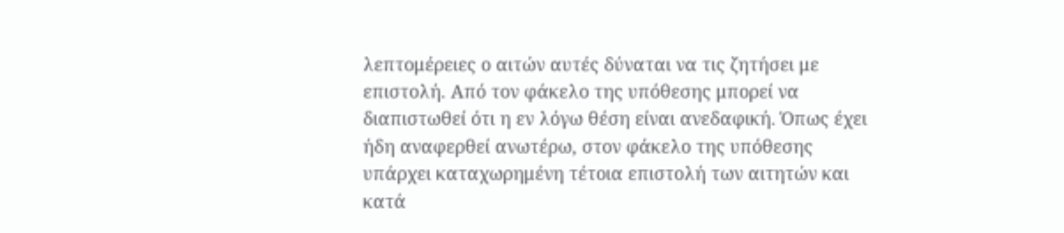λεπτομέρειες ο αιτών αυτές δύναται να τις ζητήσει με επιστολή. Από τον φάκελο της υπόθεσης μπορεί να διαπιστωθεί ότι η εν λόγω θέση είναι ανεδαφική. Όπως έχει ήδη αναφερθεί ανωτέρω, στον φάκελο της υπόθεσης υπάρχει καταχωρημένη τέτοια επιστολή των αιτητών και κατά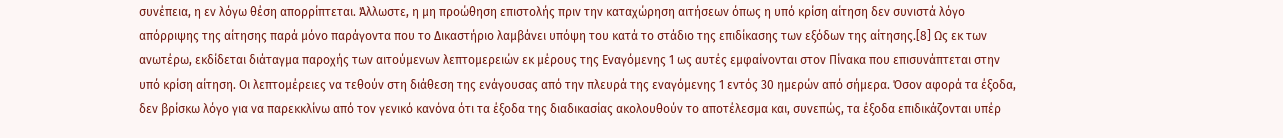συνέπεια, η εν λόγω θέση απορρίπτεται. Άλλωστε, η μη προώθηση επιστολής πριν την καταχώρηση αιτήσεων όπως η υπό κρίση αίτηση δεν συνιστά λόγο απόρριψης της αίτησης παρά μόνο παράγοντα που το Δικαστήριο λαμβάνει υπόψη του κατά το στάδιο της επιδίκασης των εξόδων της αίτησης.[8] Ως εκ των ανωτέρω, εκδίδεται διάταγμα παροχής των αιτούμενων λεπτομερειών εκ μέρους της Εναγόμενης 1 ως αυτές εμφαίνονται στον Πίνακα που επισυνάπτεται στην υπό κρίση αίτηση. Οι λεπτομέρειες να τεθούν στη διάθεση της ενάγουσας από την πλευρά της εναγόμενης 1 εντός 30 ημερών από σήμερα. Όσον αφορά τα έξοδα, δεν βρίσκω λόγο για να παρεκκλίνω από τον γενικό κανόνα ότι τα έξοδα της διαδικασίας ακολουθούν το αποτέλεσμα και, συνεπώς, τα έξοδα επιδικάζονται υπέρ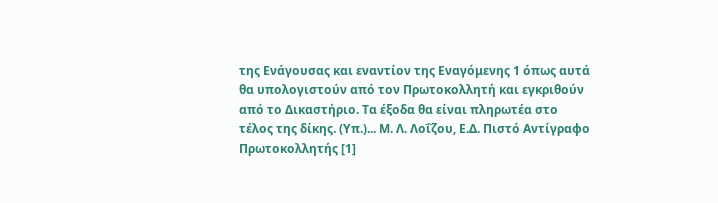της Ενάγουσας και εναντίον της Εναγόμενης 1 όπως αυτά θα υπολογιστούν από τον Πρωτοκολλητή και εγκριθούν από το Δικαστήριο. Τα έξοδα θα είναι πληρωτέα στο τέλος της δίκης. (Υπ.)... Μ. Λ. Λοΐζου, Ε.Δ. Πιστό Αντίγραφο Πρωτοκολλητής [1]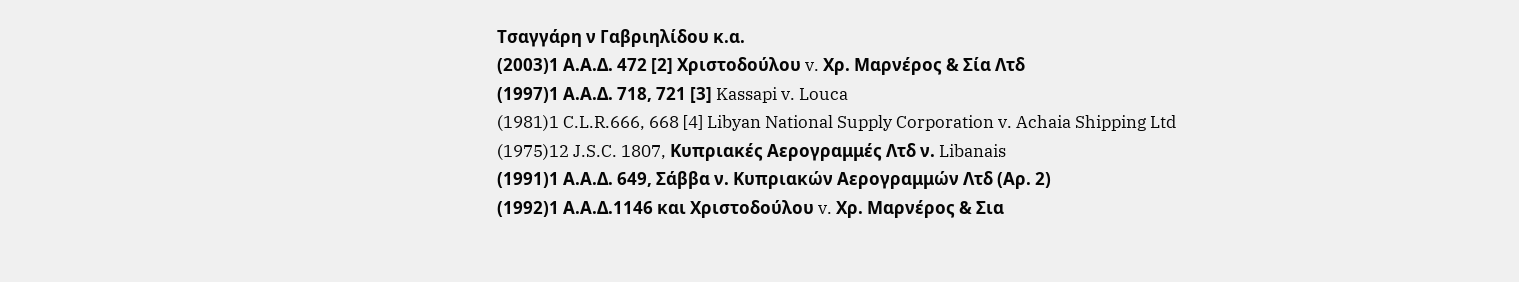Τσαγγάρη ν Γαβριηλίδου κ.α.
(2003)1 Α.Α.Δ. 472 [2] Χριστοδούλου v. Χρ. Μαρνέρος & Σία Λτδ
(1997)1 Α.Α.Δ. 718, 721 [3] Kassapi v. Louca
(1981)1 C.L.R.666, 668 [4] Libyan National Supply Corporation v. Achaia Shipping Ltd
(1975)12 J.S.C. 1807, Κυπριακές Αερογραμμές Λτδ ν. Libanais
(1991)1 Α.Α.Δ. 649, Σάββα ν. Κυπριακών Αερογραμμών Λτδ (Αρ. 2)
(1992)1 Α.Α.Δ.1146 και Χριστοδούλου v. Χρ. Μαρνέρος & Σια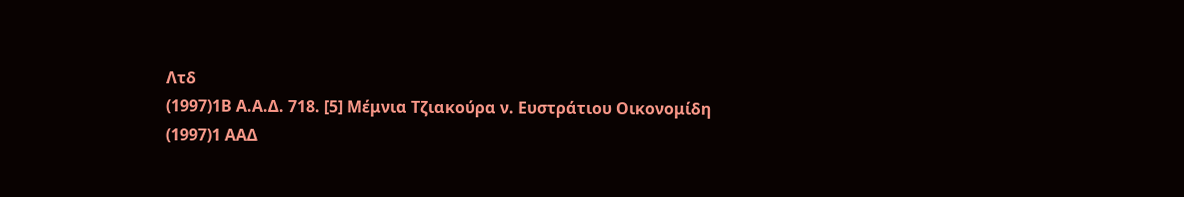Λτδ
(1997)1Β Α.Α.Δ. 718. [5] Μέμνια Τζιακούρα ν. Ευστράτιου Οικονομίδη
(1997)1 ΑΑΔ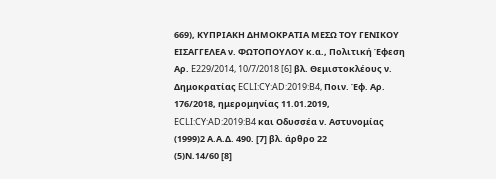669), ΚΥΠΡΙΑΚΗ ΔΗΜΟΚΡΑΤΙΑ ΜΕΣΩ ΤΟΥ ΓΕΝΙΚΟΥ ΕΙΣΑΓΓΕΛΕΑ ν. ΦΩΤΟΠΟΥΛΟΥ κ.α., Πολιτική Έφεση Αρ. E229/2014, 10/7/2018 [6] βλ. Θεμιστοκλέους ν. Δημοκρατίας ECLI:CY:AD:2019:B4, Ποιν. Έφ. Αρ. 176/2018, ημερομηνίας 11.01.2019, ECLI:CY:AD:2019:B4 και Οδυσσέα ν. Αστυνομίας
(1999)2 Α.Α.Δ. 490. [7] βλ. άρθρο 22
(5)Ν.14/60 [8]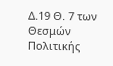Δ.19 Θ. 7 των Θεσμών Πολιτικής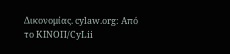Δικονομίας. cylaw.org: Από το ΚΙΝOΠ/CyLii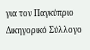για τον Παγκύπριο Δικηγορικό Σύλλογο